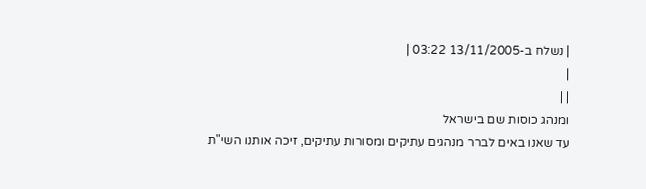| נשלח ב-13/11/2005 03:22 |
|
| |
ומנהג כוסות שם בישראל
עד שאנו באים לברר מנהגים עתיקים ומסורות עתיקים, זיכה אותנו השי"ת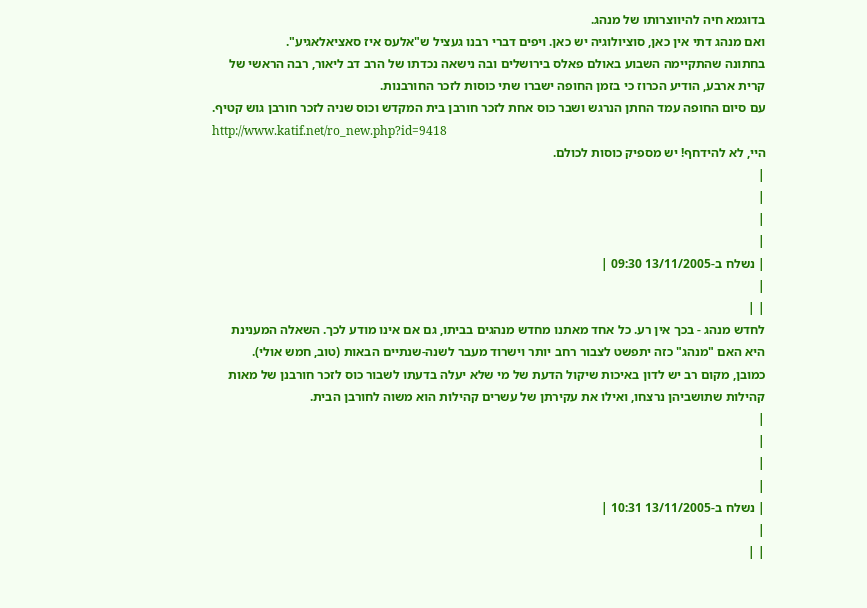בדוגמא חיה להיווצרותו של מנהג.
ואם מנהג דתי אין כאן, סוציולוגיה יש כאן. ויפים דברי רבנו געציל ש"אלעס איז סאציאלאגיע".
בחתונה שהתקיימה השבוע באולם פאלס בירושלים ובה נישאה נכדתו של הרב דב ליאור, רבה הראשי של קרית ארבע, הודיע הכרוז כי בזמן החופה ישברו שתי כוסות לזכר החורבנות.
עם סיום החופה עמד החתן הנרגש ושבר כוס אחת לזכר חורבן בית המקדש וכוס שניה לזכר חורבן גוש קטיף.
http://www.katif.net/ro_new.php?id=9418
היי, לא להידחף! יש מספיק כוסות לכולם.
|
|
|
|
| נשלח ב-13/11/2005 09:30 |
|
| |
לחדש מנהג - בכך אין רע. כל אחד מאתנו מחדש מנהגים בביתו, גם אם אינו מודע לכך. השאלה המענינת היא האם "מנהג" כזה יתפשט לצבור רחב יותר וישרוד מעבר לשנה-שנתיים הבאות (טוב, חמש אולי).
כמובן, מקום רב יש לדון באיכות שיקול הדעת של מי שלא יעלה בדעתו לשבור כוס לזכר חורבנן של מאות קהילות שתושביהן נרצחו, ואילו את עקירתן של עשרים קהילות הוא משוה לחורבן הבית.
|
|
|
|
| נשלח ב-13/11/2005 10:31 |
|
| |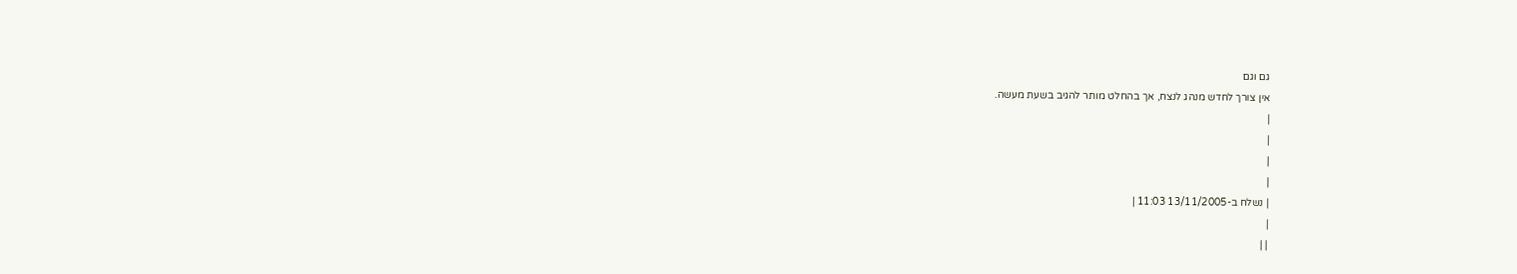גם וגם
אין צורך לחדש מנהג לנצח, אך בהחלט מותר להגיב בשעת מעשה.
|
|
|
|
| נשלח ב-13/11/2005 11:03 |
|
| |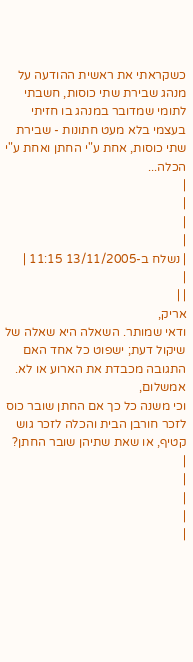כשקראתי את ראשית ההודעה על מנהג שבירת שתי כוסות, חשבתי לתומי שמדובר במנהג בו חזיתי בעצמי בלא מעט חתונות - שבירת שתי כוסות, אחת ע"י החתן ואחת ע"י הכלה...
|
|
|
|
| נשלח ב-13/11/2005 11:15 |
|
| |
אריק,
ודאי שמותר. השאלה היא שאלה של שיקול דעת; ישפוט כל אחד האם התגובה מכבדת את הארוע או לא.
אמשלום,
וכי משנה כל כך אם החתן שובר כוס לזכר חורבן הבית והכלה לזכר גוש קטיף, או שאת שתיהן שובר החתן?
|
|
|
|
|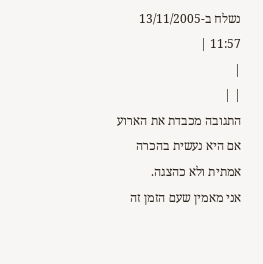נשלח ב-13/11/2005 11:57 |
|
| |
התגובה מכבדת את הארוע אם היא נעשית בהכרה אמתית ולא כהצגה.
אני מאמין שעם הזמן זה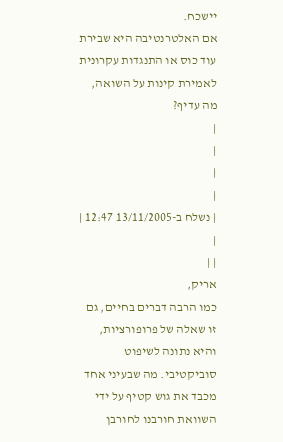יישכח.
אם האלטרנטיבה היא שבירת עוד כוס או התנגדות עקרונית לאמירת קינות על השואה, מה עדיף?
|
|
|
|
| נשלח ב-13/11/2005 12:47 |
|
| |
אריק,
כמו הרבה דברים בחיים, גם זו שאלה של פרופורציות, והיא נתונה לשיפוט סוביקטיבי. מה שבעיני אחד מכבד את גוש קטיף על ידי השוואת חורבנו לחורבן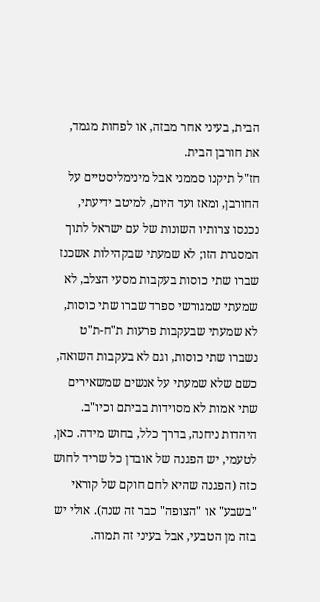הבית, בעיני אחר מבזה, או לפחות מגמד, את חורבן הבית.
חז"ל תיקנו סממני אבל מינימליסטיים על החורבן, ומאז ועד היום, למיטב ידיעתי, נכנסו צרותיו השונות של עם ישראל לתוך המסגרת הזו; לא שמעתי שבקהילות אשכנז שברו שתי כוסות בעקבות מסעי הצלב, לא שמעתי שמגורשי ספרד שברו שתי כוסות, לא שמעתי שבעקבות פרעות ת"ח-ת"ט נשברו שתי כוסות, וגם לא בעקבות השואה, כשם שלא שמעתי על אנשים שמשאירים שתי אמות לא מסוידות בביתם וכיו"ב. היהדות ניחנה, בדרך כלל, בחוש מידה. כאן, לטעמי, יש הפגנה של אובדן כל שריד לחוש כזה (הפגנה שהיא לחם חוקם של קוראי "בשבע" או "הצופה" כבר זה שנה). אולי יש בזה מן הטבעי, אבל בעיני זה תמוה.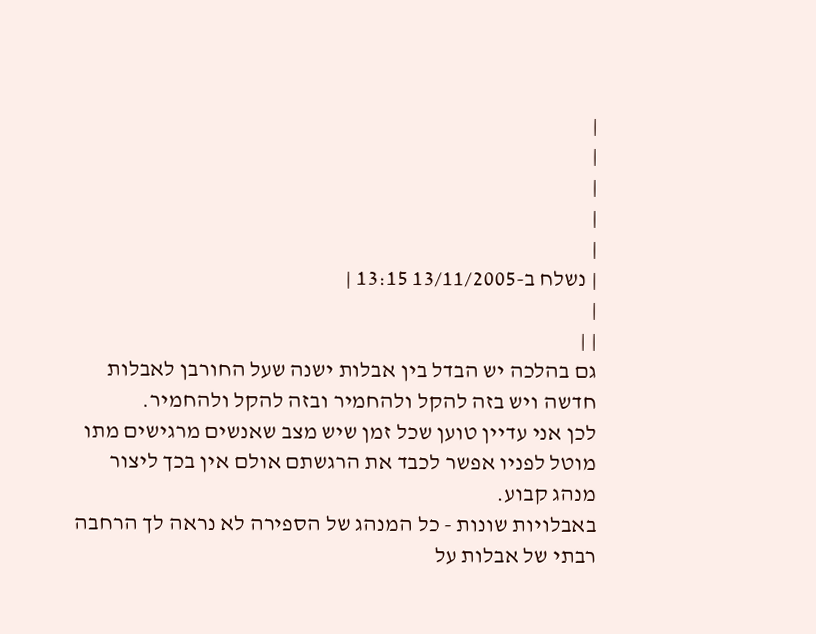|
|
|
|
|
| נשלח ב-13/11/2005 13:15 |
|
| |
גם בהלכה יש הבדל בין אבלות ישנה שעל החורבן לאבלות חדשה ויש בזה להקל ולהחמיר ובזה להקל ולהחמיר.
לכן אני עדיין טוען שכל זמן שיש מצב שאנשים מרגישים מתו מוטל לפניו אפשר לכבד את הרגשתם אולם אין בכך ליצור מנהג קבוע.
באבלויות שונות - כל המנהג של הספירה לא נראה לך הרחבה רבתי של אבלות על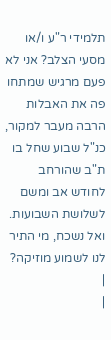תלמידי ר"ע ו/או מסעי הצלב? אני לא פעם מרגיש שמתחו פה את האבלות הרבה מעבר למקור, כנ"ל שבוע שחל בו ת"ב שהורחב לחודש אב ומשם לשלושת השבועות. ואל נשכח, מי התיר לנו לשמוע מוזיקה?
|
|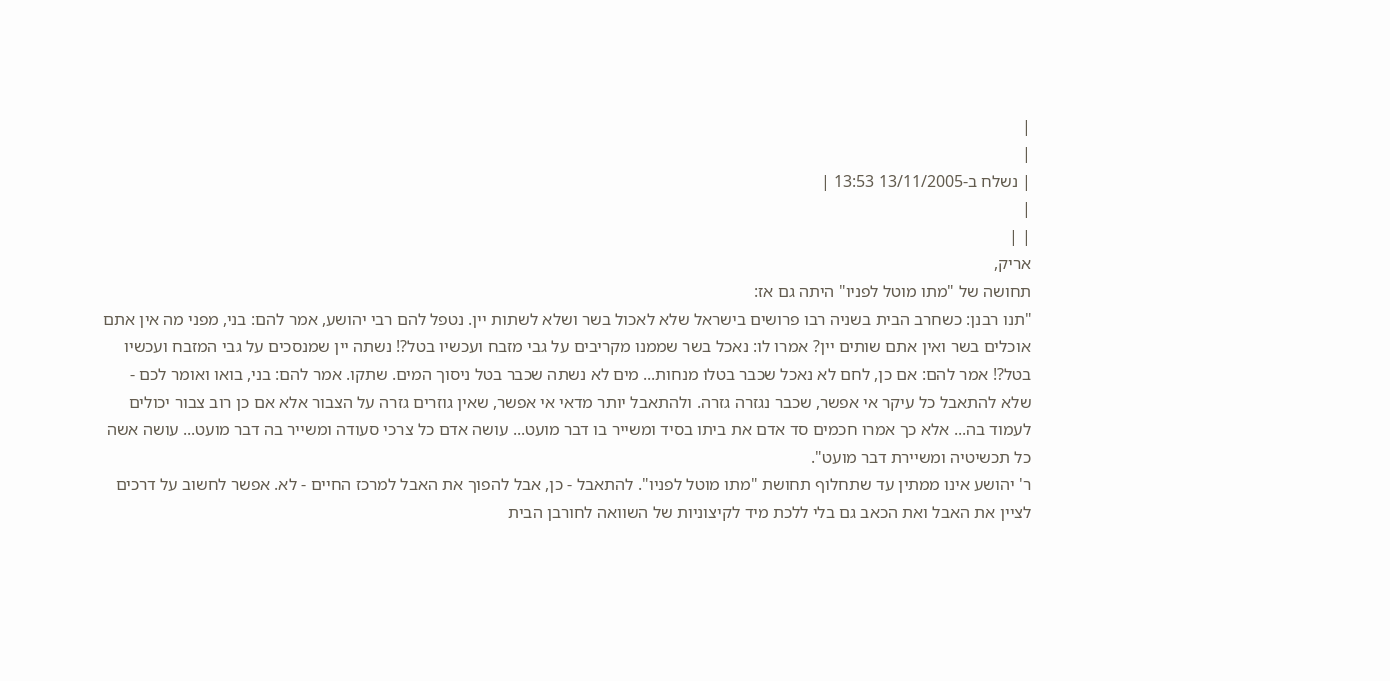|
|
| נשלח ב-13/11/2005 13:53 |
|
| |
אריק,
תחושה של "מתו מוטל לפניו" היתה גם אז:
"תנו רבנן: כשחרב הבית בשניה רבו פרושים בישראל שלא לאכול בשר ושלא לשתות יין. נטפל להם רבי יהושע, אמר להם: בני, מפני מה אין אתם אוכלים בשר ואין אתם שותים יין? אמרו לו: נאכל בשר שממנו מקריבים על גבי מזבח ועכשיו בטל?! נשתה יין שמנסכים על גבי המזבח ועכשיו בטל?! אמר להם: אם כן, לחם לא נאכל שכבר בטלו מנחות... מים לא נשתה שכבר בטל ניסוך המים. שתקו. אמר להם: בני, בואו ואומר לכם - שלא להתאבל כל עיקר אי אפשר, שכבר נגזרה גזרה. ולהתאבל יותר מדאי אי אפשר, שאין גוזרים גזרה על הצבור אלא אם כן רוב צבור יכולים לעמוד בה... אלא כך אמרו חכמים סד אדם את ביתו בסיד ומשייר בו דבר מועט... עושה אדם כל צרכי סעודה ומשייר בה דבר מועט... עושה אשה כל תכשיטיה ומשיירת דבר מועט".
ר' יהושע אינו ממתין עד שתחלוף תחושת "מתו מוטל לפניו". להתאבל - כן, אבל להפוך את האבל למרכז החיים - לא. אפשר לחשוב על דרכים לציין את האבל ואת הכאב גם בלי ללכת מיד לקיצוניות של השוואה לחורבן הבית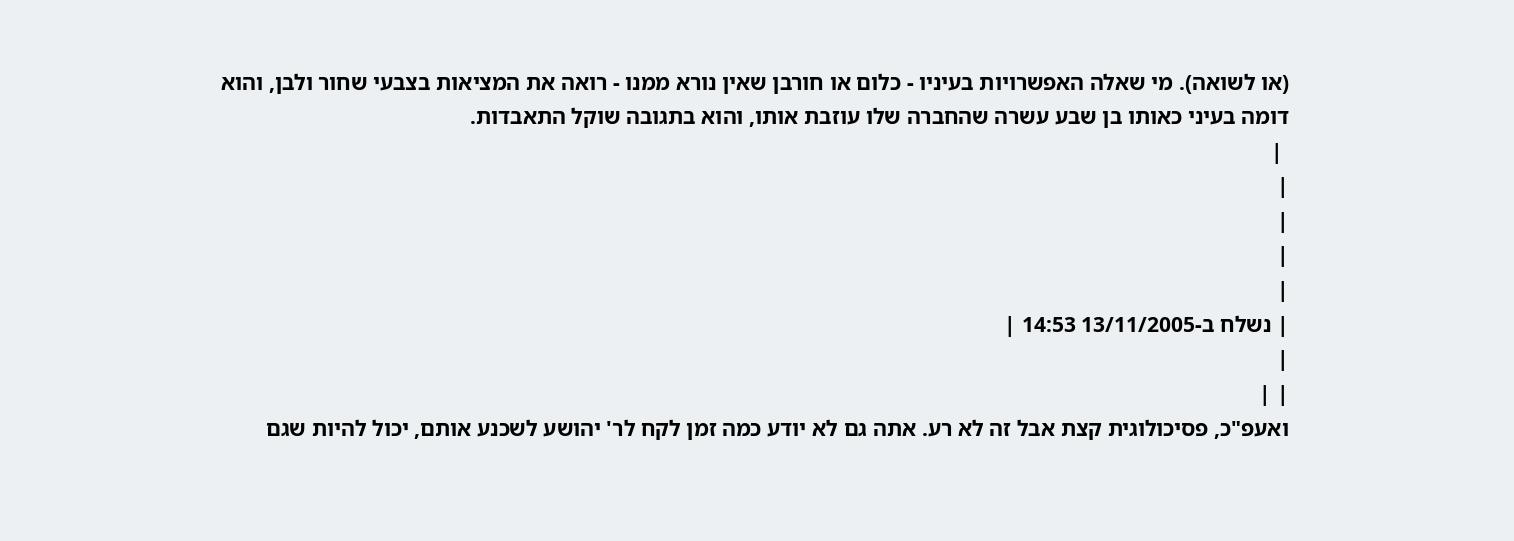(או לשואה). מי שאלה האפשרויות בעיניו - כלום או חורבן שאין נורא ממנו - רואה את המציאות בצבעי שחור ולבן, והוא דומה בעיני כאותו בן שבע עשרה שהחברה שלו עוזבת אותו, והוא בתגובה שוקל התאבדות.
 |
|
|
|
|
| נשלח ב-13/11/2005 14:53 |
|
| |
ואעפ"כ, פסיכולוגית קצת אבל זה לא רע. אתה גם לא יודע כמה זמן לקח לר' יהושע לשכנע אותם, יכול להיות שגם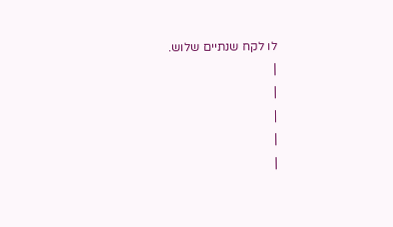לו לקח שנתיים שלוש.
|
|
|
|
|